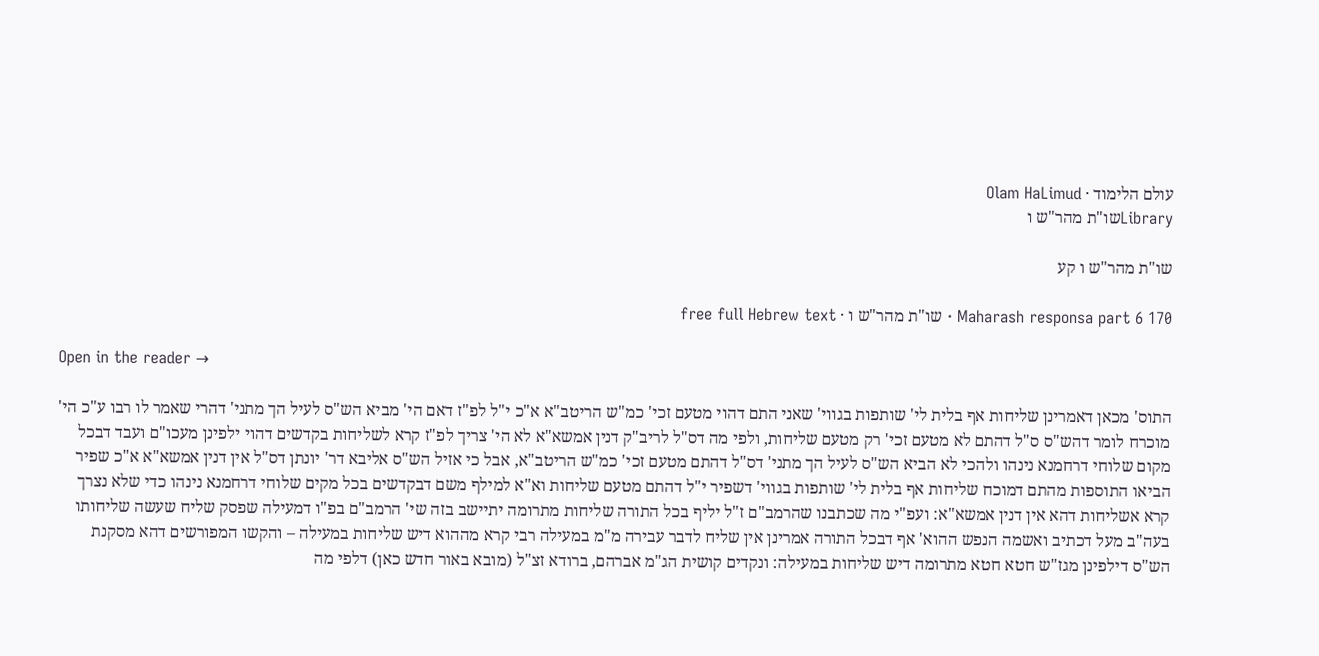עולם הלימוד · Olam HaLimud
Libraryשו"ת מהר"ש ו

שו"ת מהר"ש ו קע

Maharash responsa part 6 170 · שו"ת מהר"ש ו · free full Hebrew text

Open in the reader →

התוס' מכאן דאמרינן שליחות אף בלית לי' שותפות בגווי' שאני התם דהוי מטעם זכי' כמ"ש הריטב"א א"כ י"ל לפ"ז דאם הי' מביא הש"ס לעיל הך מתני' דהרי שאמר לו רבו ע"כ הי' מוכרח לומר דהש"ס ס"ל דהתם לא מטעם זכי' רק מטעם שליחות, ולפי מה דס"ל לריב"ק דנין אמשא"א לא הי' צריך לפ"ז קרא לשליחות בקדשים דהוי ילפינן מעכו"ם ועבד דבכל מקום שלוחי דרחמנא נינהו ולהכי לא הביא הש"ס לעיל הך מתני' דס"ל דהתם מטעם זכי' כמ"ש הריטב"א, אבל כי אזיל הש"ס אליבא דר' יונתן דס"ל אין דנין אמשא"א א"כ שפיר הביאו התוספות מהתם דמוכח שליחות אף בלית לי' שותפות בגווי' דשפיר י"ל דהתם מטעם שליחות וא"א למילף משם דבקדשים בכל מקים שלוחי דרחמנא נינהו כדי שלא נצרך קרא אשליחות דהא אין דנין אמשא"א: ועפ"י מה שכתבנו שהרמב"ם ז"ל יליף בכל התורה שליחות מתרומה יתיישב בזה שי' הרמב"ם בפ"ו דמעילה שפסק שליח שעשה שליחותו בעה"ב מעל דכתיב ואשמה הנפש ההוא' אף דבכל התורה אמרינן אין שליח לדבר עבירה מ"מ במעילה רבי קרא מההוא דיש שליחות במעילה – והקשו המפורשים דהא מסקנת הש"ס דילפינן מגז"ש חטא חטא מתרומה דיש שליחות במעילה: ונקדים קושית הג"מ אברהם, ברודא זצ"ל (מובא באור חדש כאן) דלפי מה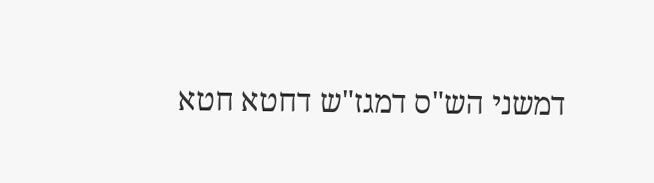דמשני הש"ס דמגז"ש דחטא חטא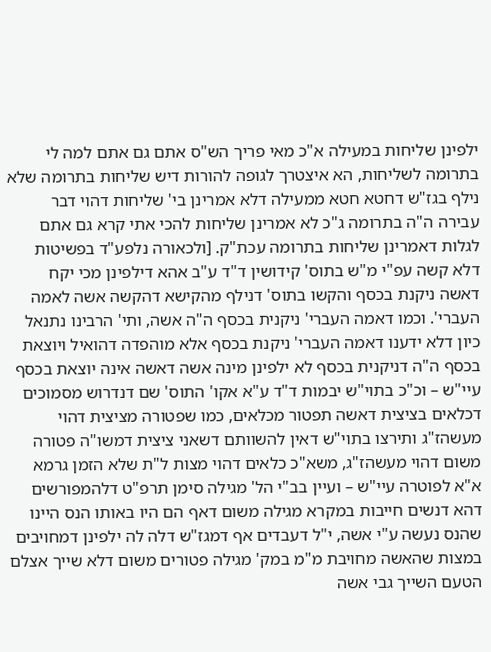ילפינן שליחות במעילה א"כ מאי פריך הש"ס אתם גם אתם למה לי בתרומה לשליחות, הא איצטרך לגופה להורות דיש שליחות בתרומה שלא נילף בגז"ש דחטא חטא ממעילה דלא אמרינן בי' שליחות דהוי דבר עבירה ה"ה בתרומה ג"כ לא אמרינן שליחות להכי אתי קרא גם אתם לגלות דאמרינן שליחות בתרומה עכת"ק. [ולכאורה נלפע"ד בפשיטות דלא קשה עפ"י מ"ש בתוס' קידושין ד"ד ע"ב אהא דילפינן מכי יקח דאשה ניקנת בכסף והקשו בתוס' דנילף מהקישא דהקשה אשה לאמה העברי'. וכמו דאמה העברי' ניקנית בכסף ה"ה אשה, ותי' הרבינו נתנאל כיון דלא ידענו דאמה העברי' ניקנת בכסף אלא מוהפדה דהואיל ויוצאת בכסף ה"ה דניקנית בכסף לא ילפינן מינה אשה דאשה אינה יוצאת בכסף עיי"ש – וכ"כ בתוי"ש יבמות ד"ד ע"א אקו' התוס' שם דנדרוש מסמוכים דכלאים בציצית דאשה תפטור מכלאים, כמו שפטורה מציצית דהוי מעשהז"ג ותירצו בתוי"ש דאין להשוותם דשאני ציצית דמשו"ה פטורה משום דהוי מעשהז"ג, משא"כ כלאים דהוי מצות ל"ת שלא הזמן גרמא א"א לפוטרה עיי"ש – ועיין בב"י הל' מגילה סימן תרפ"ט דלהמפורשים דהא דנשים חייבות במקרא מגילה משום דאף הם היו באותו הנס היינו שהנס נעשה ע"י אשה, י"ל דעבדים אף דמגז"ש דלה לה ילפינן דמחויבים במצות שהאשה מחויבת מ"מ במק' מגילה פטורים משום דלא שייך אצלם הטעם השייך גבי אשה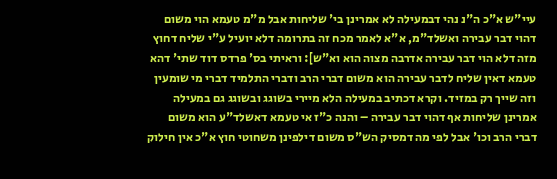עיי"ש א"כ ה"נ נהי דבמעילה לא אמרינן בי' שליחות אבל מ"מ טעמא הוי משום דהוי דבר עבירה ואשלד"מ, א"א לאמר מכח זה בתרומה דלא יועיל ע"י שליח דחוץ מזה דלא הוי דבר עבירה אדרבה מצוה הוא וא"ש]: וראיתי בס' פרדס דוד שתי' דהא טעמא דאין שליח לדבר עבירה הוא משום דברי הרב ודברי התלמיד דברי מי שומעין וזה שייך רק במזיד. וקרא דכתיב במעילה הלא מיירי בשוגג ובשוגג גם במעילה אמרינן שליחות אף דהוי דבר עבירה – והנה כ"ז אי טעמא דאשלד"ע הוא משום דברי הרב וכו' אבל לפי מה דמסיק הש"ס משום דילפינן משחוטי חוץ א"כ אין חילוק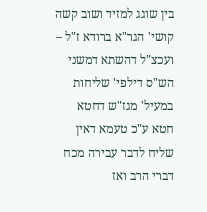בין שוגג למזיד ושוב קשה קושי' הגר"א ברודא ז"ל – ועכצ"ל דהשתא דמשני הש"ס דילפי' שליחות במעיל' מגז"ש דחטא חטא ע"כ טעמא דאין שליח לדבר עבירה מכח דברי הרב ואז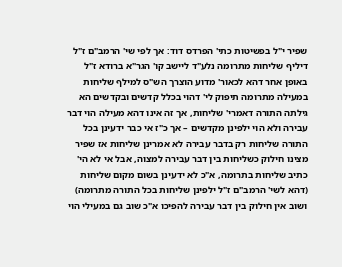שפיר י"ל בפשיטות כתי' הפרדס דוד: אך לפי שי' הרמב"ם ז"ל דיליף שליחות מתרומה נלע"ד ליישב קו' הגר"א ברודא ז"ל באופן אחר דהא לכאור' מדוע הוצרך הש"ס למילף שליחות במעילה מתרומה תיפוק לי' דהוי בכלל קדשים ובקדשים הא גילתה התורה דאמרי' שליחות, אך זה אינו דהא מעילה הוי דבר עבירה ולא הוי ילפינן מקדשים – אך כ"ז אי כבר ידעינן בכל התורה שליחות רק בדבר עבירה לא אמרינן שליחות אז שפיר מצינו חילוק כשליחות בין דבר עבירה למצוה, אבל אי לא הי' כתיב שליחות בתרומה, א"כ לא ידעינן בשום מקום שליחות (דהא לשי' הרמב"ם ז"ל ילפינן שליחות בכל התורה מתרומה) ושוב אין חילוק בין דבר עבירה להפיכו א"כ שוב גם במעילי הוי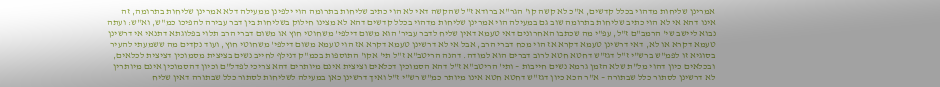אמרינן שליחות מדהוי בכלל קדשים, א"כ לא קשה קו' הגר"א ברודא ז"ל שהקשה דאי לא הוי כתיב שליחות בתרומה הוי ילפינן ממעילה דלא אמרינן שליחות בתרומה, זה אינו דהא אי לא הוי כתיב שליחות בתרומה שוב גם במעילה הוי אמרינן שליחות מדהוי בכלל קדשים דהא לא מצינו חילוק בשליחות בין דבר עבירה להפיכו כמ"ש, וא"ש: ועתה נבוא ליישב שי' הרמב"ם ז"ל, עפ"י מה שכתבו האחרונים דאי טעמא דאין שליח לדבר עביר' הוא משום דילפי' משחוטי חוץ או משום דברי הרב תלוי בפלוגתא דתנאי אי דרשינן טעמא דקרא או לא, דאי דרשינן טעמא דקרא אז הוי מכח דברי הרב, אבל אי לא דרשינן טעמא דקרא אז הוי טעמא משום דילפי' משחוטי חוץ, ועוד נקדים מה ששמעתי להעיר בסוגיא זו לפמ"ש ברש"י ז"ל דגז"ש דחטא חטא לרוב דברים הוא למודה. דהנה הריטב"א ז"ל תי' אקו' התוספות בכמ"ק דנילף לחייב נשים בציצית מסמוכין דציצית לכלאים, ובכלאים כיון דהוי מל"ת שלא הזמן גרמא נשים חייבות – ותי' הריטב"א ז"ל דהא הסמוכין דכלאים וציצית אינם מיותרים דהא צריכי לפדל"ם וכיון דהסמוכין אינם מיותרין לא דרשינן לסתור כלל שבתורה – א"ר הכא כיון דגז"ש דחטא חטא אינו מיותר כמ"ש רש"י ז"ל ואיך דרשינן כאן במעילה לשליחות לסתור כלל שבתורה דאין שליח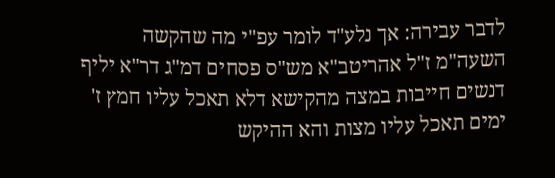לדבר עבירה: אך נלע"ד לומר עפ"י מה שהקשה השעה"מ ז"ל אהריטב"א מש"ס פסחים דמ"ג דר"א יליף דנשים חייבות במצה מהקישא דלא תאכל עליו חמץ ז' ימים תאכל עליו מצות והא ההיקש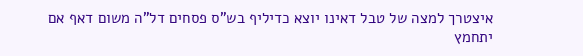איצטרך למצה של טבל דאינו יוצא כדיליף בש"ס פסחים דל"ה משום דאף אם יתחמץ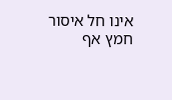אינו חל איסור חמץ אף